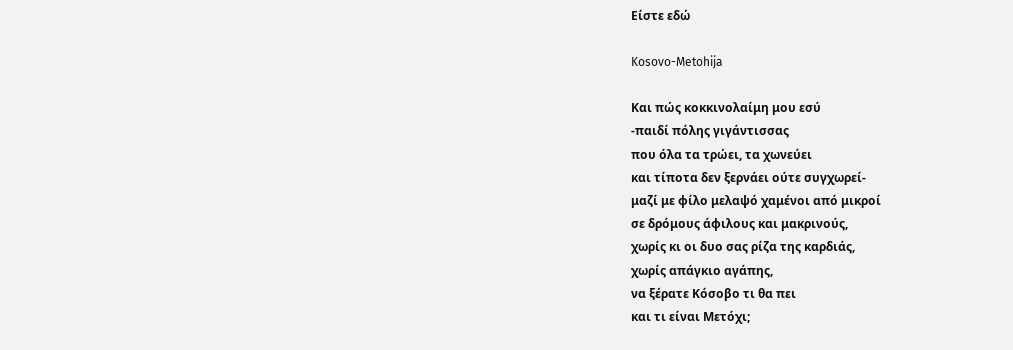Είστε εδώ

Kosovo-Metohija

Και πώς κοκκινολαίμη μου εσύ
-παιδί πόλης γιγάντισσας
που όλα τα τρώει, τα χωνεύει
και τίποτα δεν ξερνάει ούτε συγχωρεί-
μαζί με φίλο μελαψό χαμένοι από μικροί
σε δρόμους άφιλους και μακρινούς,
χωρίς κι οι δυο σας ρίζα της καρδιάς,
χωρίς απάγκιο αγάπης,
να ξέρατε Κόσοβο τι θα πει
και τι είναι Μετόχι;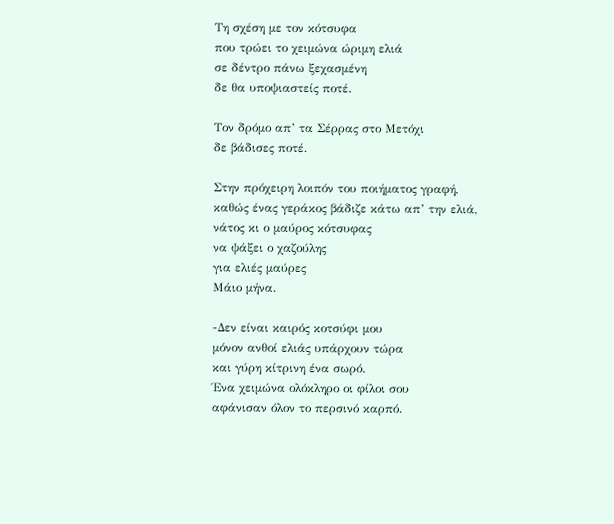Τη σχέση με τον κότσυφα
που τρώει το χειμώνα ώριμη ελιά
σε δέντρο πάνω ξεχασμένη
δε θα υποψιαστείς ποτέ.

Τον δρόμο απ’ τα Σέρρας στο Μετόχι
δε βάδισες ποτέ.

Στην πρόχειρη λοιπόν του ποιήματος γραφή,
καθώς ένας γεράκος βάδιζε κάτω απ’ την ελιά,
νάτος κι ο μαύρος κότσυφας
να ψάξει ο χαζούλης
για ελιές μαύρες
Μάιο μήνα.

-Δεν είναι καιρός κοτσύφι μου
μόνον ανθοί ελιάς υπάρχουν τώρα
και γύρη κίτρινη ένα σωρό.
Ένα χειμώνα ολόκληρο οι φίλοι σου
αφάνισαν όλον το περσινό καρπό.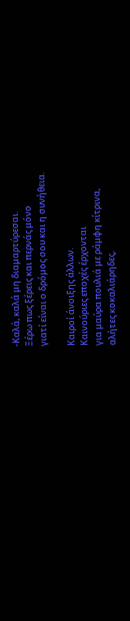-Καλά, καλά μη διαμαρτύρεσαι.
Ξέρω πως ξέρεις και περνάς μόνο
γιατί είναι ο δρόμος σου και η συνήθεια.

Καιροί άνοιξης άλλων.
Καινούριες εποχές έρχονται
για μαύρα πουλιά με ράμφη κίτρινα,
αλήτες κοκαλιάρηδες,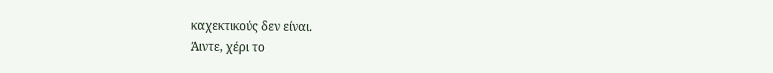καχεκτικούς δεν είναι.
Άιντε, χέρι το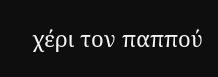χέρι τον παππού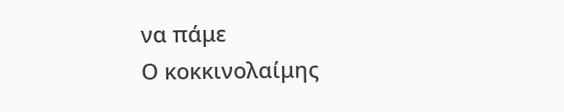να πάμε
Ο κοκκινολαίμης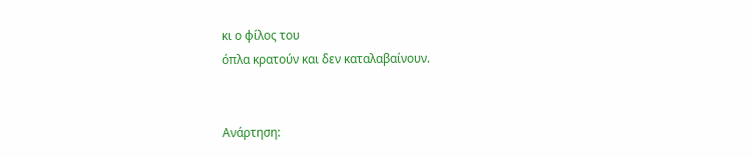κι ο φίλος του
όπλα κρατούν και δεν καταλαβαίνουν.


Ανάρτηση: